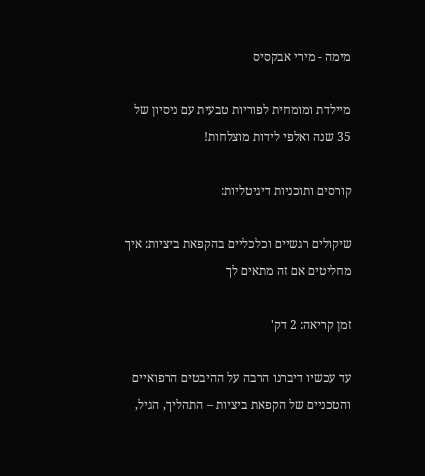מימה - מירי אבקסיס

מיילדת ומומחית לפוריות טבעית עם ניסיון של 35 שנה ואלפי לידות מוצלחות!

קורסים ותוכניות דיגיטליות:

שיקולים רגשיים וכלכליים בהקפאת ביציות: איך מחליטים אם זה מתאים לך

זמן קריאה: 2 דק'

עד עכשיו דיברנו הרבה על ההיבטים הרפואיים והטכניים של הקפאת ביציות – התהליך, הגיל,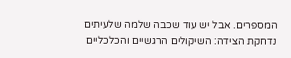המספרים. אבל יש עוד שכבה שלמה שלעיתים נדחקת הצידה: השיקולים הרגשיים והכלכליים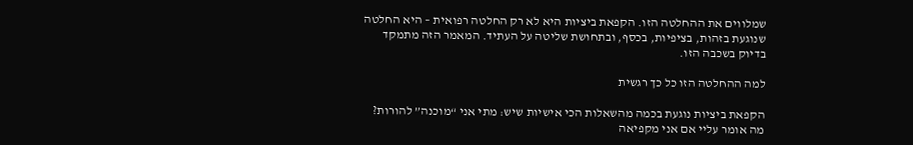שמלווים את ההחלטה הזו. הקפאת ביציות היא לא רק החלטה רפואית – היא החלטה שנוגעת בזהות, בציפיות, בכסף, ובתחושת שליטה על העתיד. המאמר הזה מתמקד בדיוק בשכבה הזו.

למה ההחלטה הזו כל כך רגשית

הקפאת ביציות נוגעת בכמה מהשאלות הכי אישיות שיש: מתי אני “מוכנה” להורות? מה אומר עליי אם אני מקפיאה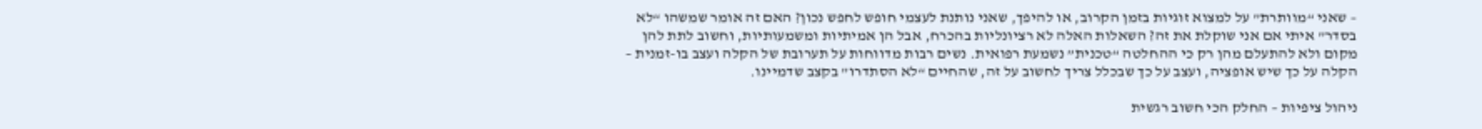– שאני “מוותרת” על למצוא זוגיות בזמן הקרוב, או להיפך, שאני נותנת לעצמי חופש לחפש נכון? האם זה אומר שמשהו “לא בסדר” איתי אם אני שוקלת את זה? השאלות האלה לא רציונליות בהכרח, אבל הן אמיתיות ומשמעותיות, וחשוב לתת להן מקום ולא להתעלם מהן רק כי ההחלטה “טכנית” נשמעת רפואית. נשים רבות מדווחות על תערובת של הקלה ועצב בו-זמנית – הקלה על כך שיש אופציה, ועצב על כך שבכלל צריך לחשוב על זה, שהחיים “לא הסתדרו” בקצב שדמיינו.

ניהול ציפיות – החלק הכי חשוב רגשית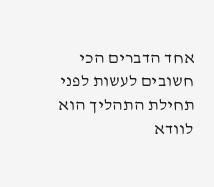אחד הדברים הכי חשובים לעשות לפני תחילת התהליך הוא לוודא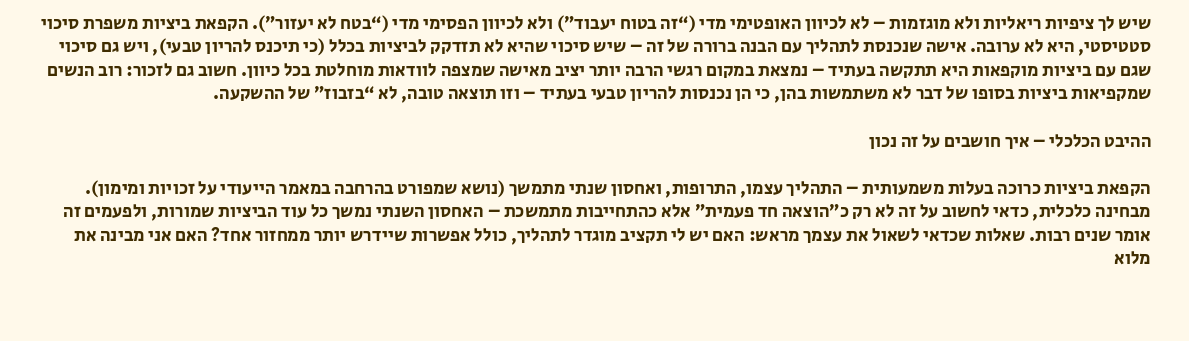שיש לך ציפיות ריאליות ולא מוגזמות – לא לכיוון האופטימי מדי (“זה בטוח יעבוד”) ולא לכיוון הפסימי מדי (“בטח לא יעזור”). הקפאת ביציות משפרת סיכוי סטטיסטי, היא לא ערובה. אישה שנכנסת לתהליך עם הבנה ברורה של זה – שיש סיכוי שהיא לא תזדקק לביציות בכלל (כי תיכנס להריון טבעי), ויש גם סיכוי שגם עם ביציות מוקפאות היא תתקשה בעתיד – נמצאת במקום רגשי הרבה יותר יציב מאישה שמצפה לוודאות מוחלטת בכל כיוון. חשוב גם לזכור: רוב הנשים שמקפיאות ביציות בסופו של דבר לא משתמשות בהן, כי הן נכנסות להריון טבעי בעתיד – וזו תוצאה טובה, לא “בזבוז” של ההשקעה.

ההיבט הכלכלי – איך חושבים על זה נכון

הקפאת ביציות כרוכה בעלות משמעותית – התהליך עצמו, התרופות, ואחסון שנתי מתמשך (נושא שמפורט בהרחבה במאמר הייעודי על זכויות ומימון). מבחינה כלכלית, כדאי לחשוב על זה לא רק כ”הוצאה חד פעמית” אלא כהתחייבות מתמשכת – האחסון השנתי נמשך כל עוד הביציות שמורות, ולפעמים זה אומר שנים רבות. שאלות שכדאי לשאול את עצמך מראש: האם יש לי תקציב מוגדר לתהליך, כולל אפשרות שיידרש יותר ממחזור אחד? האם אני מבינה את מלוא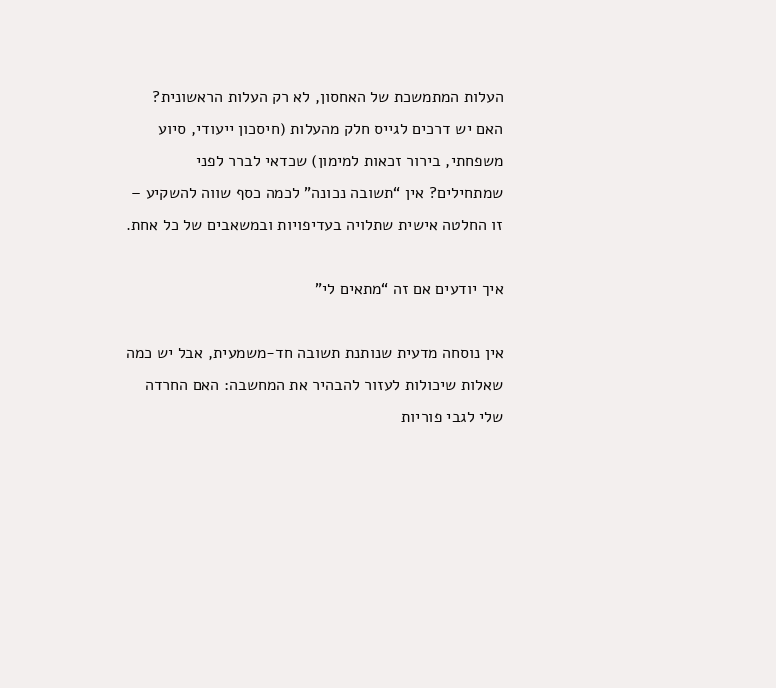העלות המתמשכת של האחסון, לא רק העלות הראשונית? האם יש דרכים לגייס חלק מהעלות (חיסכון ייעודי, סיוע משפחתי, בירור זכאות למימון) שכדאי לברר לפני שמתחילים? אין “תשובה נכונה” לכמה כסף שווה להשקיע – זו החלטה אישית שתלויה בעדיפויות ובמשאבים של כל אחת.

איך יודעים אם זה “מתאים לי”

אין נוסחה מדעית שנותנת תשובה חד-משמעית, אבל יש כמה שאלות שיכולות לעזור להבהיר את המחשבה: האם החרדה שלי לגבי פוריות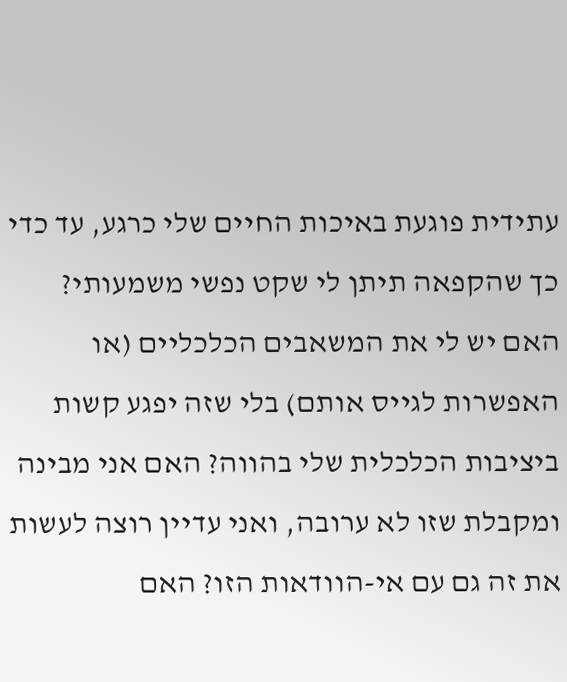עתידית פוגעת באיכות החיים שלי כרגע, עד כדי כך שהקפאה תיתן לי שקט נפשי משמעותי? האם יש לי את המשאבים הכלכליים (או האפשרות לגייס אותם) בלי שזה יפגע קשות ביציבות הכלכלית שלי בהווה? האם אני מבינה ומקבלת שזו לא ערובה, ואני עדיין רוצה לעשות את זה גם עם אי-הוודאות הזו? האם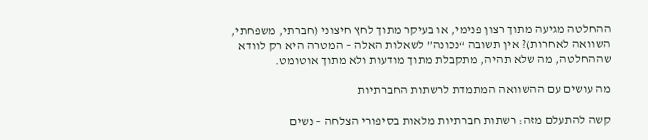ההחלטה מגיעה מתוך רצון פנימי, או בעיקר מתוך לחץ חיצוני (חברתי, משפחתי, השוואה לאחרות)? אין תשובה “נכונה” לשאלות האלה – המטרה היא רק לוודא שההחלטה, מה שלא תהיה, מתקבלת מתוך מודעות ולא מתוך אוטומט.

מה עושים עם ההשוואה המתמדת לרשתות החברתיות

קשה להתעלם מזה: רשתות חברתיות מלאות בסיפורי הצלחה – נשים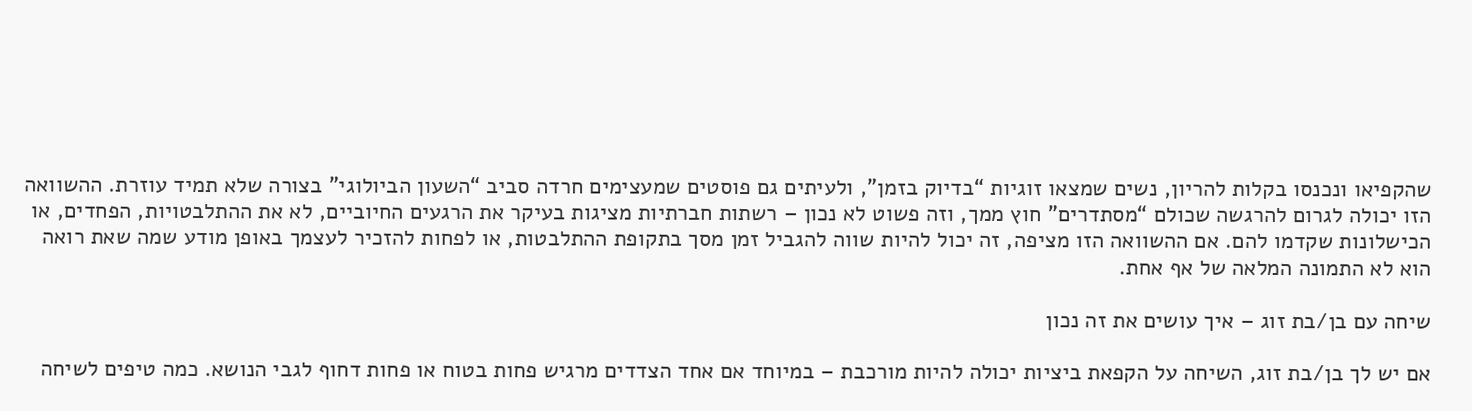שהקפיאו ונכנסו בקלות להריון, נשים שמצאו זוגיות “בדיוק בזמן”, ולעיתים גם פוסטים שמעצימים חרדה סביב “השעון הביולוגי” בצורה שלא תמיד עוזרת. ההשוואה הזו יכולה לגרום להרגשה שכולם “מסתדרים” חוץ ממך, וזה פשוט לא נכון – רשתות חברתיות מציגות בעיקר את הרגעים החיוביים, לא את ההתלבטויות, הפחדים, או הכישלונות שקדמו להם. אם ההשוואה הזו מציפה, זה יכול להיות שווה להגביל זמן מסך בתקופת ההתלבטות, או לפחות להזכיר לעצמך באופן מודע שמה שאת רואה הוא לא התמונה המלאה של אף אחת.

שיחה עם בן/בת זוג – איך עושים את זה נכון

אם יש לך בן/בת זוג, השיחה על הקפאת ביציות יכולה להיות מורכבת – במיוחד אם אחד הצדדים מרגיש פחות בטוח או פחות דחוף לגבי הנושא. כמה טיפים לשיחה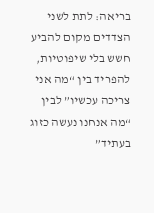בריאה: לתת לשני הצדדים מקום להביע חשש בלי שיפוטיות, להפריד בין “מה אני צריכה עכשיו” לבין “מה אנחנו נעשה כזוג בעתיד”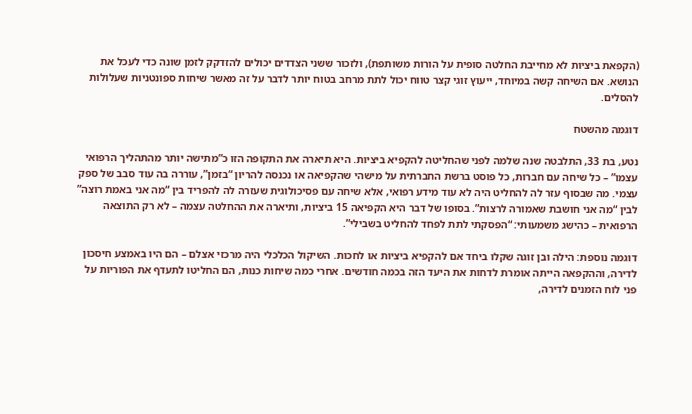(הקפאת ביציות לא מחייבת החלטה סופית על הורות משותפת), ולזכור ששני הצדדים יכולים להזדקק לזמן שונה כדי לעכל את הנושא. אם השיחה קשה במיוחד, ייעוץ זוגי קצר טווח יכול לתת מרחב בטוח יותר לדבר על זה מאשר שיחות ספונטניות שעלולות להסלים.

דוגמה מהשטח

נטע, בת 33, התלבטה שנה שלמה לפני שהחליטה להקפיא ביציות. היא תיארה את התקופה הזו כ”מתישה יותר מהתהליך הרפואי עצמו” – כל שיחה עם חברות, כל פוסט ברשת החברתית על מישהי שהקפיאה או נכנסה להריון “בזמן”, עוררה בה עוד סבב של ספק עצמי. מה שבסוף עזר לה להחליט היה לא עוד מידע רפואי, אלא שיחה עם פסיכולוגית שעזרה לה להפריד בין “מה אני באמת רוצה” לבין “מה אני חושבת שאמורה לרצות”. בסופו של דבר היא הקפיאה 15 ביציות, ותיארה את ההחלטה עצמה – לא רק התוצאה הרפואית – כהישג משמעותי: “הפסקתי לתת לפחד להחליט בשבילי”.

דוגמה נוספת: הילה ובן זוגה שקלו ביחד אם להקפיא ביציות או לחכות. השיקול הכלכלי היה מרכזי אצלם – הם היו באמצע חיסכון לדירה, וההקפאה הייתה אומרת לדחות את היעד הזה בכמה חודשים. אחרי כמה שיחות כנות, הם החליטו לתעדף את הפוריות על פני לוח הזמנים לדירה,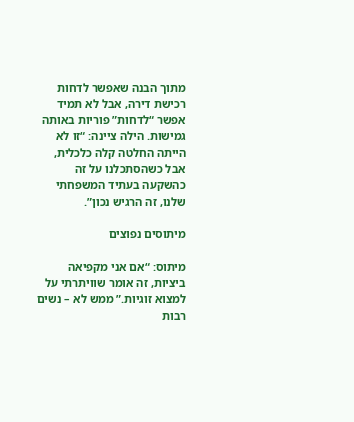מתוך הבנה שאפשר לדחות רכישת דירה, אבל לא תמיד אפשר “לדחות” פוריות באותה גמישות. הילה ציינה: “זו לא הייתה החלטה קלה כלכלית, אבל כשהסתכלנו על זה כהשקעה בעתיד המשפחתי שלנו, זה הרגיש נכון”.

מיתוסים נפוצים

מיתוס: “אם אני מקפיאה ביציות, זה אומר שוויתרתי על למצוא זוגיות.” ממש לא – נשים רבות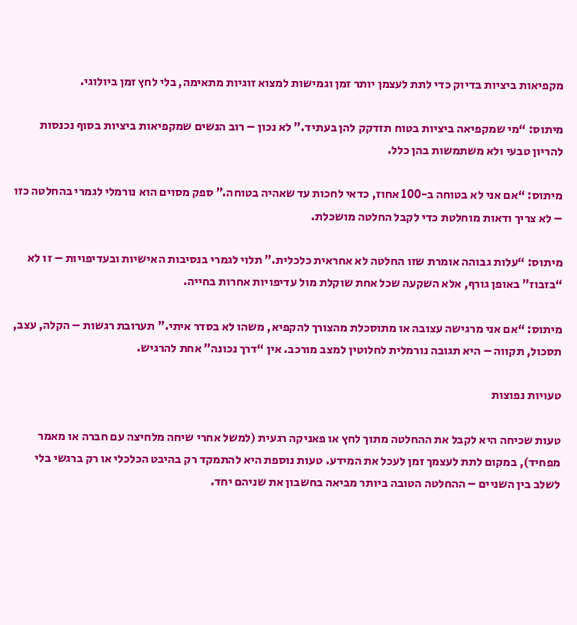מקפיאות ביציות בדיוק כדי לתת לעצמן יותר זמן וגמישות למצוא זוגיות מתאימה, בלי לחץ זמן ביולוגי.

מיתוס: “מי שמקפיאה ביציות בטוח תזדקק להן בעתיד.” לא נכון – רוב הנשים שמקפיאות ביציות בסוף נכנסות להריון טבעי ולא משתמשות בהן כלל.

מיתוס: “אם אני לא בטוחה ב-100 אחוז, כדאי לחכות עד שאהיה בטוחה.” ספק מסוים הוא נורמלי לגמרי בהחלטה כזו – לא צריך ודאות מוחלטת כדי לקבל החלטה מושכלת.

מיתוס: “עלות גבוהה אומרת שזו החלטה לא אחראית כלכלית.” תלוי לגמרי בנסיבות האישיות ובעדיפויות – זו לא “בזבוז” באופן גורף, אלא השקעה שכל אחת שוקלת מול עדיפויות אחרות בחייה.

מיתוס: “אם אני מרגישה עצובה או מתוסכלת מהצורך להקפיא, משהו לא בסדר איתי.” תערובת רגשות – הקלה, עצב, תסכול, תקווה – היא תגובה נורמלית לחלוטין למצב מורכב. אין “דרך נכונה” אחת להרגיש.

טעויות נפוצות

טעות שכיחה היא לקבל את ההחלטה מתוך לחץ או פאניקה רגעית (למשל אחרי שיחה מלחיצה עם חברה או מאמר מפחיד), במקום לתת לעצמך זמן לעכל את המידע. טעות נוספת היא להתמקד רק בהיבט הכלכלי או רק ברגשי בלי לשלב בין השניים – ההחלטה הטובה ביותר מביאה בחשבון את שניהם יחד.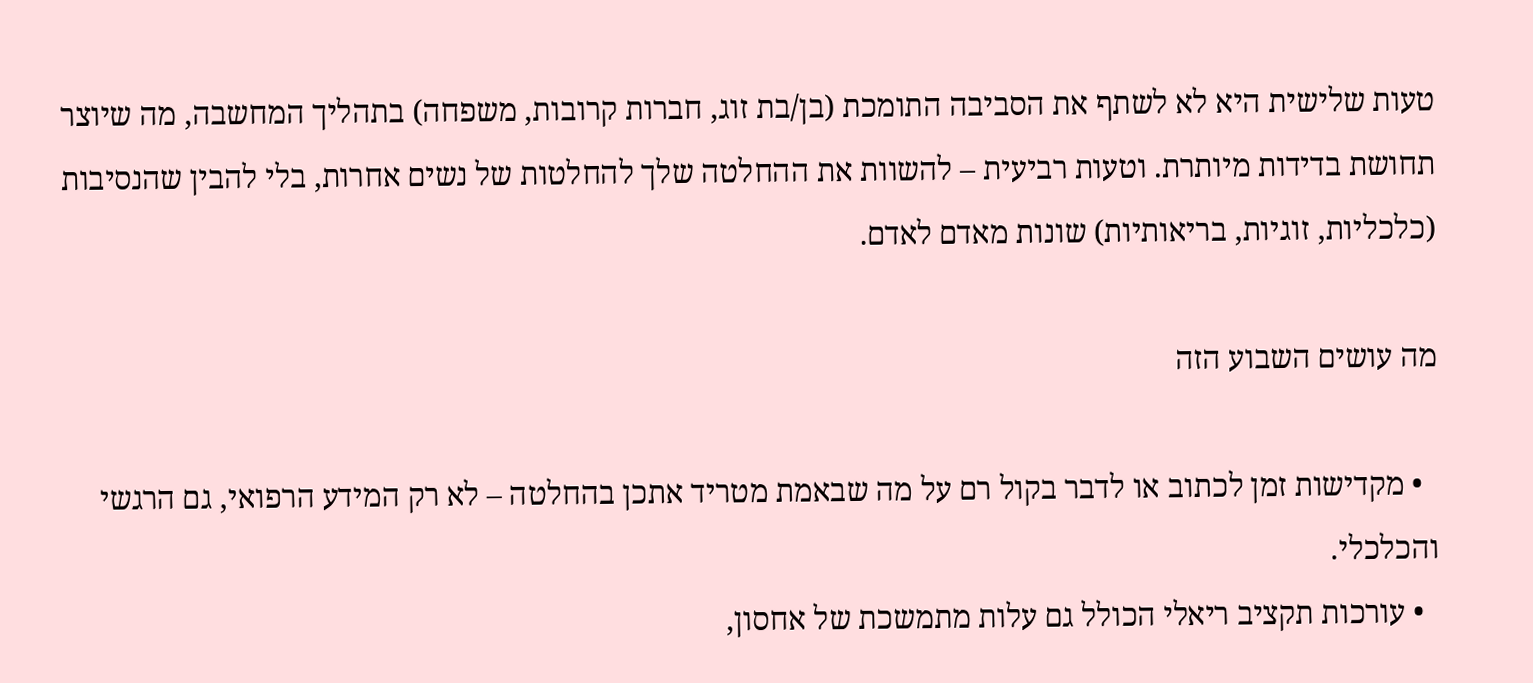טעות שלישית היא לא לשתף את הסביבה התומכת (בן/בת זוג, חברות קרובות, משפחה) בתהליך המחשבה, מה שיוצר תחושת בדידות מיותרת. וטעות רביעית – להשוות את ההחלטה שלך להחלטות של נשים אחרות, בלי להבין שהנסיבות (כלכליות, זוגיות, בריאותיות) שונות מאדם לאדם.

מה עושים השבוע הזה

  • מקדישות זמן לכתוב או לדבר בקול רם על מה שבאמת מטריד אתכן בהחלטה – לא רק המידע הרפואי, גם הרגשי והכלכלי.
  • עורכות תקציב ריאלי הכולל גם עלות מתמשכת של אחסון,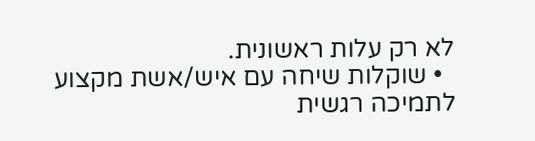לא רק עלות ראשונית.
  • שוקלות שיחה עם איש/אשת מקצוע לתמיכה רגשית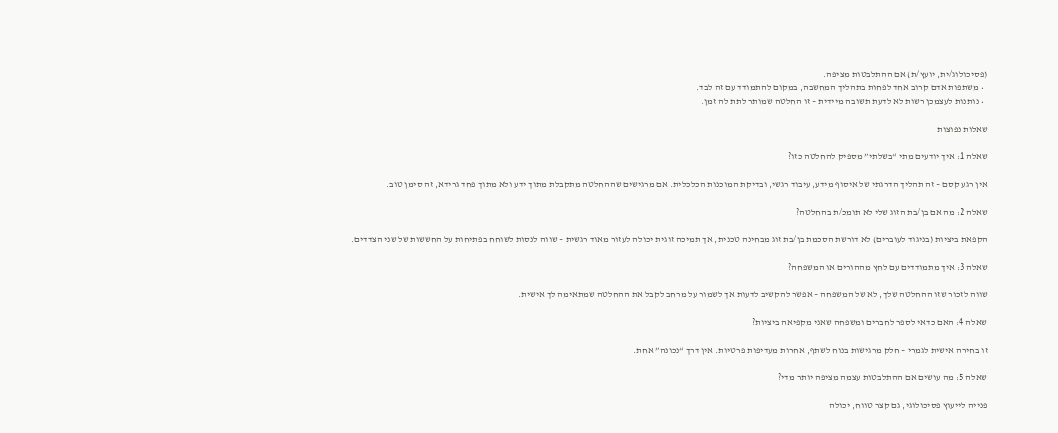(פסיכולוג/ית, יועץ/ת) אם ההתלבטות מציפה.
  • משתפות אדם קרוב אחד לפחות בתהליך המחשבה, במקום להתמודד עם זה לבד.
  • נותנות לעצמכן רשות לא לדעת תשובה מיידית – זו החלטה שמותר לתת לה זמן.

שאלות נפוצות

שאלה 1: איך יודעים מתי “בשלתי” מספיק להחלטה כזו?

אין רגע קסם – זה תהליך הדרגתי של איסוף מידע, עיבוד רגשי, ובדיקת המוכנות הכלכלית. אם מרגישים שההחלטה מתקבלת מתוך ידע ולא מתוך פחד גרידא, זה סימן טוב.

שאלה 2: מה אם בן/בת הזוג שלי לא תומכ/ת בהחלטה?

הקפאת ביציות (בניגוד לעוברים) לא דורשת הסכמת בן/בת זוג מבחינה טכנית, אך תמיכה זוגית יכולה לעזור מאוד רגשית – שווה לנסות לשוחח בפתיחות על החששות של שני הצדדים.

שאלה 3: איך מתמודדים עם לחץ מההורים או המשפחה?

שווה לזכור שזו ההחלטה שלך, לא של המשפחה – אפשר להקשיב לדעות אך לשמור על מרחב לקבל את ההחלטה שמתאימה לך אישית.

שאלה 4: האם כדאי לספר לחברים ומשפחה שאני מקפיאה ביציות?

זו בחירה אישית לגמרי – חלק מרגישות בנוח לשתף, אחרות מעדיפות פרטיות. אין דרך “נכונה” אחת.

שאלה 5: מה עושים אם ההתלבטות עצמה מציפה יותר מדי?

פנייה לייעוץ פסיכולוגי, גם קצר טווח, יכולה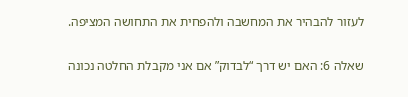לעזור להבהיר את המחשבה ולהפחית את התחושה המציפה.

שאלה 6: האם יש דרך “לבדוק” אם אני מקבלת החלטה נכונה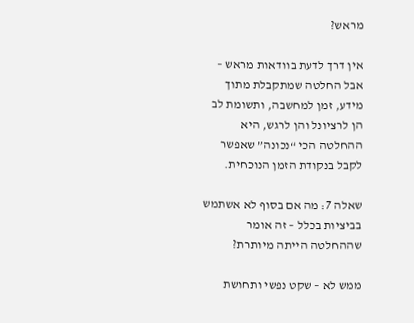מראש?

אין דרך לדעת בוודאות מראש – אבל החלטה שמתקבלת מתוך מידע, זמן למחשבה, ותשומת לב הן לרציונל והן לרגש, היא ההחלטה הכי “נכונה” שאפשר לקבל בנקודת הזמן הנוכחית.

שאלה 7: מה אם בסוף לא אשתמש בביציות בכלל – זה אומר שההחלטה הייתה מיותרת?

ממש לא – שקט נפשי ותחושת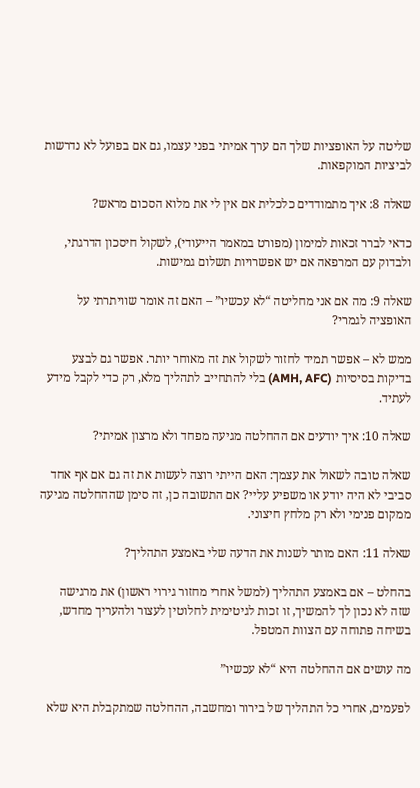שליטה על האופציות שלך הם ערך אמיתי בפני עצמו, גם אם בפועל לא נדרשות לביציות המוקפאות.

שאלה 8: איך מתמודדים כלכלית אם אין לי את מלוא הסכום מראש?

כדאי לברר זכאות למימון (מפורט במאמר הייעודי), לשקול חיסכון הדרגתי, ולבדוק עם המרפאה אם יש אפשרויות תשלום גמישות.

שאלה 9: מה אם אני מחליטה “לא עכשיו” – האם זה אומר שוויתרתי על האופציה לגמרי?

ממש לא – אפשר תמיד לחזור לשקול את זה מאוחר יותר. אפשר גם לבצע בדיקות בסיסיות (AMH, AFC) בלי להתחייב לתהליך מלא, רק כדי לקבל מידע לעתיד.

שאלה 10: איך יודעים אם ההחלטה מגיעה מפחד ולא מרצון אמיתי?

שאלה טובה לשאול את עצמך: האם הייתי רוצה לעשות את זה גם אם אף אחד סביבי לא היה יודע או משפיע עליי? אם התשובה כן, זה סימן שההחלטה מגיעה ממקום פנימי ולא רק מלחץ חיצוני.

שאלה 11: האם מותר לשנות את הדעה שלי באמצע התהליך?

בהחלט – אם באמצע התהליך (למשל אחרי מחזור גירוי ראשון) את מרגישה שזה לא נכון לך להמשיך, זו זכות לגיטימית לחלוטין לעצור ולהעריך מחדש, בשיחה פתוחה עם הצוות המטפל.

מה עושים אם ההחלטה היא “לא עכשיו”

לפעמים, אחרי כל התהליך של בירור ומחשבה, ההחלטה שמתקבלת היא שלא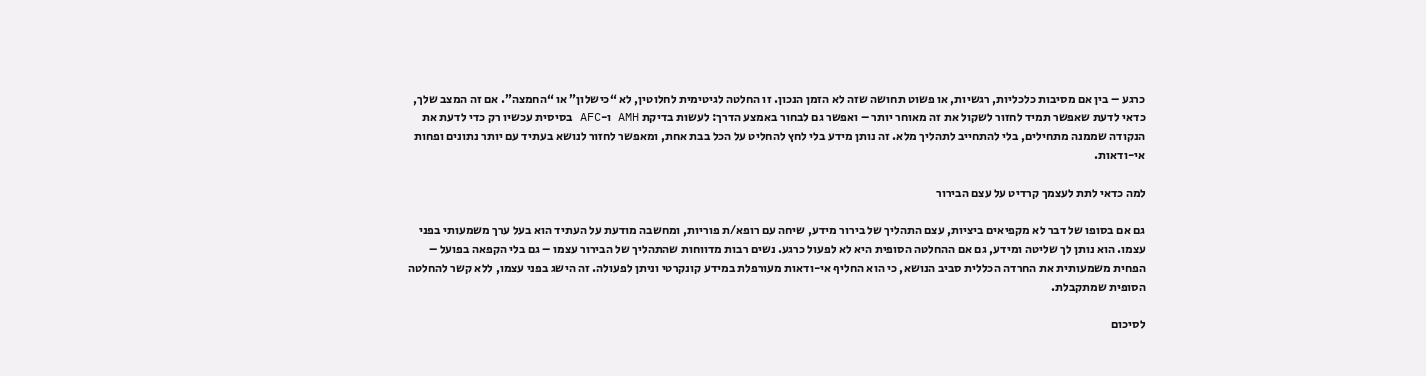כרגע – בין אם מסיבות כלכליות, רגשיות, או פשוט תחושה שזה לא הזמן הנכון. זו החלטה לגיטימית לחלוטין, לא “כישלון” או “החמצה”. אם זה המצב שלך, כדאי לדעת שאפשר תמיד לחזור לשקול את זה מאוחר יותר – ואפשר גם לבחור באמצע הדרך: לעשות בדיקת AMH ו-AFC בסיסית עכשיו רק כדי לדעת את הנקודה שממנה מתחילים, בלי להתחייב לתהליך מלא. זה נותן מידע בלי לחץ להחליט על הכל בבת אחת, ומאפשר לחזור לנושא בעתיד עם יותר נתונים ופחות אי-ודאות.

למה כדאי לתת לעצמך קרדיט על עצם הבירור

גם אם בסופו של דבר לא מקפיאים ביציות, עצם התהליך של בירור מידע, שיחה עם רופא/ת פוריות, ומחשבה מודעת על העתיד הוא בעל ערך משמעותי בפני עצמו. הוא נותן לך שליטה ומידע, גם אם ההחלטה הסופית היא לא לפעול כרגע. נשים רבות מדווחות שהתהליך של הבירור עצמו – גם בלי הקפאה בפועל – הפחית משמעותית את החרדה הכללית סביב הנושא, כי הוא החליף אי-ודאות מעורפלת במידע קונקרטי וניתן לפעולה. זה הישג בפני עצמו, ללא קשר להחלטה הסופית שמתקבלת.

לסיכום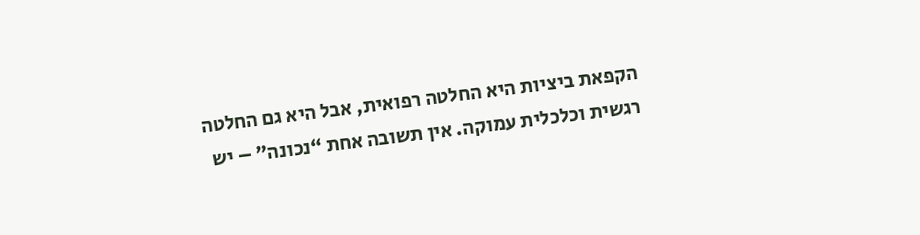הקפאת ביציות היא החלטה רפואית, אבל היא גם החלטה רגשית וכלכלית עמוקה. אין תשובה אחת “נכונה” – יש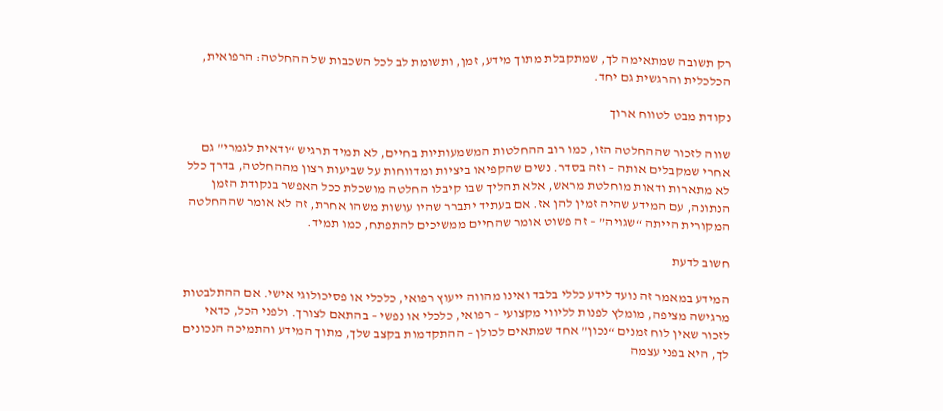רק תשובה שמתאימה לך, שמתקבלת מתוך מידע, זמן, ותשומת לב לכל השכבות של ההחלטה: הרפואית, הכלכלית והרגשית גם יחד.

נקודת מבט לטווח ארוך

שווה לזכור שההחלטה הזו, כמו רוב ההחלטות המשמעותיות בחיים, לא תמיד תרגיש “ודאית לגמרי” גם אחרי שמקבלים אותה – וזה בסדר. נשים שהקפיאו ביציות ומדווחות על שביעות רצון מההחלטה, בדרך כלל לא מתארות ודאות מוחלטת מראש, אלא תהליך שבו קיבלו החלטה מושכלת ככל האפשר בנקודת הזמן הנתונה, עם המידע שהיה זמין להן אז. אם בעתיד יתברר שהיו עושות משהו אחרת, זה לא אומר שההחלטה המקורית הייתה “שגויה” – זה פשוט אומר שהחיים ממשיכים להתפתח, כמו תמיד.

חשוב לדעת

המידע במאמר זה נועד לידע כללי בלבד ואינו מהווה ייעוץ רפואי, כלכלי או פסיכולוגי אישי. אם ההתלבטות מרגישה מציפה, מומלץ לפנות לליווי מקצועי – רפואי, כלכלי או נפשי – בהתאם לצורך. ולפני הכל, כדאי לזכור שאין לוח זמנים “נכון” אחד שמתאים לכולן – ההתקדמות בקצב שלך, מתוך המידע והתמיכה הנכונים לך, היא בפני עצמה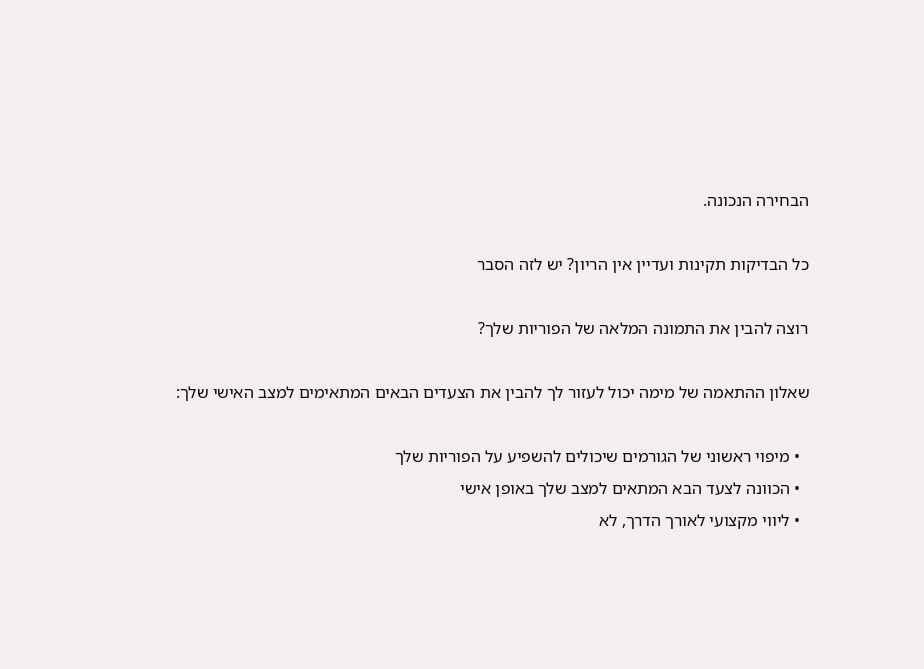הבחירה הנכונה.

כל הבדיקות תקינות ועדיין אין הריון? יש לזה הסבר

רוצה להבין את התמונה המלאה של הפוריות שלך?

שאלון ההתאמה של מימה יכול לעזור לך להבין את הצעדים הבאים המתאימים למצב האישי שלך:

  • מיפוי ראשוני של הגורמים שיכולים להשפיע על הפוריות שלך
  • הכוונה לצעד הבא המתאים למצב שלך באופן אישי
  • ליווי מקצועי לאורך הדרך, לא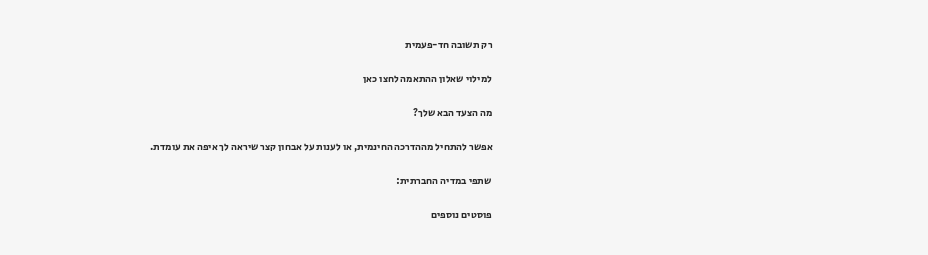רק תשובה חד-פעמית

למילוי שאלון ההתאמה לחצו כאן

מה הצעד הבא שלך?

אפשר להתחיל מההדרכה החינמית, או לענות על אבחון קצר שיראה לך איפה את עומדת.

שתפי במדיה החברתית:

פוסטים נוספים